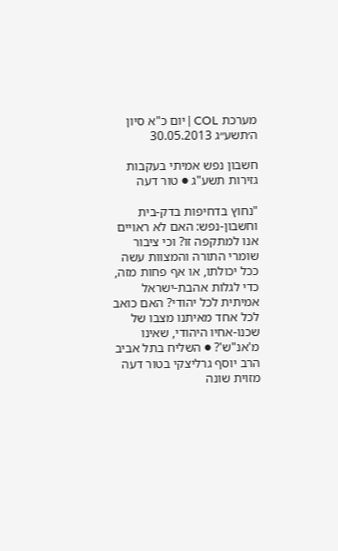מערכת COL | יום כ"א סיון ה׳תשע״ג 30.05.2013

חשבון נפש אמיתי בעקבות גזירות תשע"ג ● טור דעה

"נחוץ בדחיפות בדק-בית וחשבון-נפש: האם לא ראויים אנו למתקפה זו? וכי ציבור שומרי התורה והמצוות עשה ככל יכולתו, או אף פחות מזה, כדי לגלות אהבת-ישראל אמיתית לכל יהודי? האם כואב לכל אחד מאיתנו מצבו של שכנו-אחיו היהודי, שאינו מ'אנ"ש'? ● השליח בתל אביב הרב יוסף גרליצקי בטור דעה מזוית שונה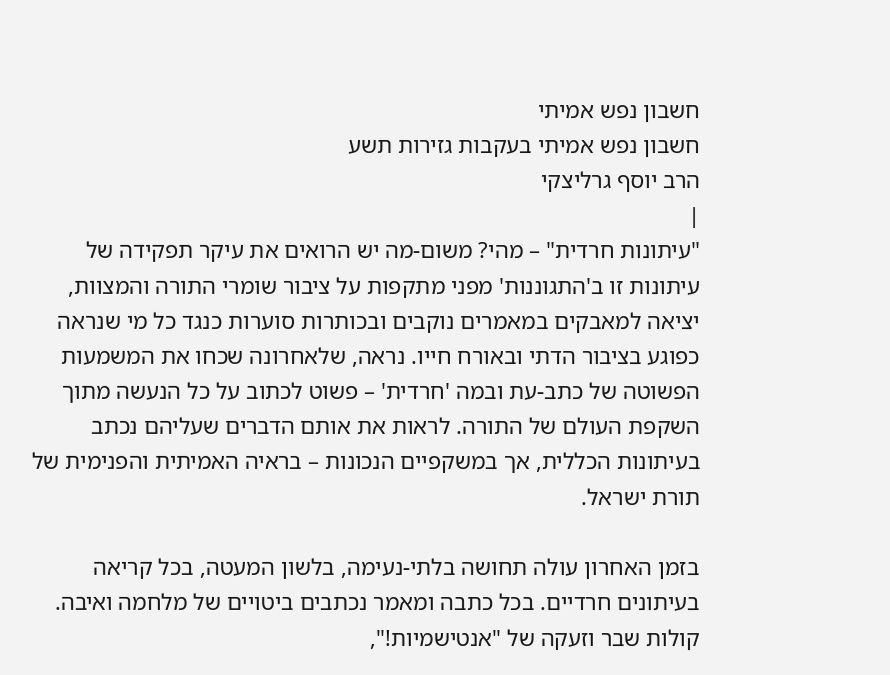חשבון נפש אמיתי
חשבון נפש אמיתי בעקבות גזירות תשע
הרב יוסף גרליצקי
|
"עיתונות חרדית" – מהי? משום-מה יש הרואים את עיקר תפקידה של עיתונות זו ב'התגוננות' מפני מתקפות על ציבור שומרי התורה והמצוות, יציאה למאבקים במאמרים נוקבים ובכותרות סוערות כנגד כל מי שנראה כפוגע בציבור הדתי ובאורח חייו. נראה, שלאחרונה שכחו את המשמעות הפשוטה של כתב-עת ובמה 'חרדית' – פשוט לכתוב על כל הנעשה מתוך השקפת העולם של התורה. לראות את אותם הדברים שעליהם נכתב בעיתונות הכללית, אך במשקפיים הנכונות – בראיה האמיתית והפנימית של תורת ישראל.

בזמן האחרון עולה תחושה בלתי-נעימה, בלשון המעטה, בכל קריאה בעיתונים חרדיים. בכל כתבה ומאמר נכתבים ביטויים של מלחמה ואיבה. קולות שבר וזעקה של "אנטישמיות!",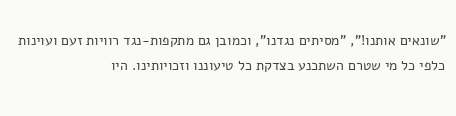"שונאים אותנו!", "מסיתים נגדנו", וכמובן גם מתקפות-נגד רוויות זעם ועוינות כלפי כל מי שטרם השתכנע בצדקת כל טיעוננו וזכויותינו. היו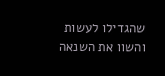שהגדילו לעשות והשוו את השנאה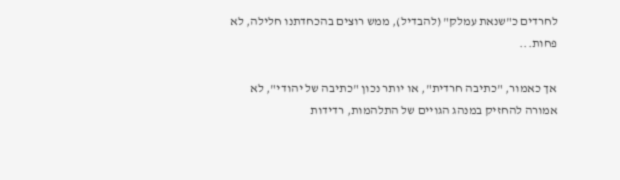לחרדים כ"שנאת עמלק" (להבדיל), ממש רוצים בהכחדתנו חלילה, לא פחות...

אך כאמור, "כתיבה חרדית", או יותר נכון "כתיבה של יהודי", לא אמורה להחזיק במנהג הגויים של התלהמות, רדידות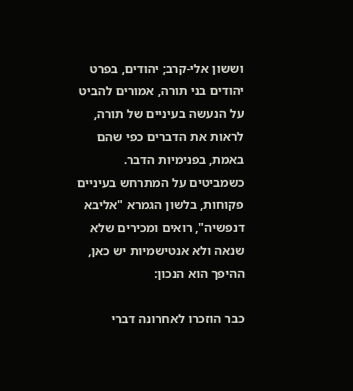וששון אלי-קרב; יהודים, בפרט יהודים בני תורה, אמורים להביט על הנעשה בעיניים של תורה, לראות את הדברים כפי שהם באמת, בפנימיות הדבר. כשמביטים על המתרחש בעיניים פקוחות, בלשון הגמרא "אליבא דנפשיה", רואים ומכירים שלא שנאה ולא אנטישמיות יש כאן, ההיפך הוא הנכון:

כבר הוזכרו לאחרונה דברי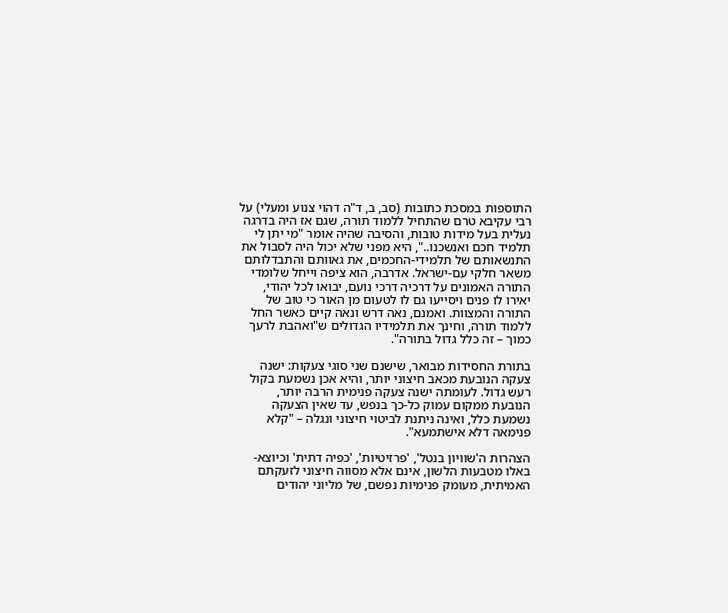התוספות במסכת כתובות (סב, ב, ד"ה דהוי צנוע ומעלי) על רבי עקיבא טרם שהתחיל ללמוד תורה, שגם אז היה בדרגה נעלית בעל מידות טובות, והסיבה שהיה אומר "מי יתן לי תלמיד חכם ואנשכנו..", היא מפני שלא יכול היה לסבול את התנשאותם של תלמידי-החכמים, את גאוותם והתבדלותם משאר חלקי עם-ישראל. אדרבה, הוא ציפה וייחל שלומדי התורה האמונים על דרכיה דרכי נועם, יבואו לכל יהודי, יאירו לו פנים ויסייעו גם לו לטעום מן האור כי טוב של התורה והמצוות. ואמנם, נאה דרש ונאה קיים כאשר החל ללמוד תורה, וחינך את תלמידיו הגדולים ש"ואהבת לרעך כמוך – זה כלל גדול בתורה".

בתורת החסידות מבואר, שישנם שני סוגי צעקות: ישנה צעקה הנובעת מכאב חיצוני יותר, והיא אכן נשמעת בקול רעש גדול. לעומתה ישנה צעקה פנימית הרבה יותר, הנובעת ממקום עמוק כל-כך בנפש, עד שאין הצעקה נשמעת כלל, ואינה ניתנת לביטוי חיצוני ונגלה – "קלא פנימאה דלא אישתמעא".

הצהרות ה'שוויון בנטל', 'פרזיטיות', 'כפיה דתית' וכיוצא-באלו מטבעות הלשון, אינם אלא מסווה חיצוני לזעקתם האמיתית, מעומק פנימיות נפשם, של מליוני יהודים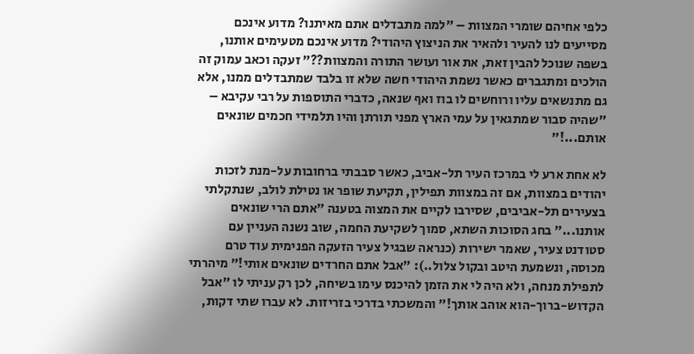כלפי אחיהם שומרי המצוות – "למה מתבדלים אתם מאיתנו? מדוע אינכם מסייעים לנו להעיר ולהאיר את הניצוץ היהודי? מדוע אינכם מטעימים אותנו, בשפה שנוכל להבין זאת, את אור ועושר התורה והמצוות??" זעקה וכאב עמוק זה הולכים ומתגברים כאשר נשמת היהודי חשה שלא זו בלבד שמתבדלים ממנו, אלא גם מתנשאים עליו ורוחשים לו בוז ואף שנאה, כדברי התוספות על רבי עקיבא – "שהיה סבור שמתגאין על עמי הארץ מפני תורתן והיו תלמידי חכמים שונאים אותם...!"

לא אחת ארע לי במרכז העיר תל-אביב, כאשר סבבתי ברחובות על-מנת לזכות יהודים במצוות, אם זה במצוות תפילין, תקיעת שופר או נטילת לולב, שנתקלתי בצעירים תל-אביבים, שסירבו לקיים את המצוה בטענה "אתם הרי שונאים אותנו..." בחג הסוכות השתא, סמוך לשקיעת החמה, שוב נשנה העניין עם סטודנט צעיר, שאמר ישירות (כנראה שבגיל צעיר הזעקה הפנימית עוד טרם מכוסה, ונשמעת היטב ובקול צלול..): "אבל אתם החרדים שונאים אותי!" מיהרתי לתפילת מנחה, ולא היה לי את הזמן להיכנס עימו בשיחה, לכן רק עניתי לו "אבל הקדוש-ברוך-הוא אוהב אותך!" והמשכתי בדרכי בזריזות. לא עברו שתי דקות,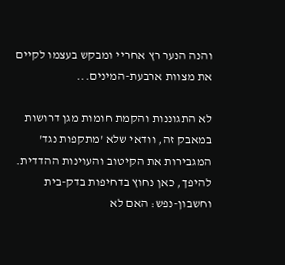והנה הנער רץ אחריי ומבקש בעצמו לקיים את מצוות ארבעת-המינים...

לא התגוננות והקמת חומות מגן דרושות במאבק זה, וודאי שלא 'מתקפות נגד' המגבירות את הקיטוב והעוינות ההדדית. להיפך, כאן נחוץ בדחיפות בדק-בית וחשבון-נפש: האם לא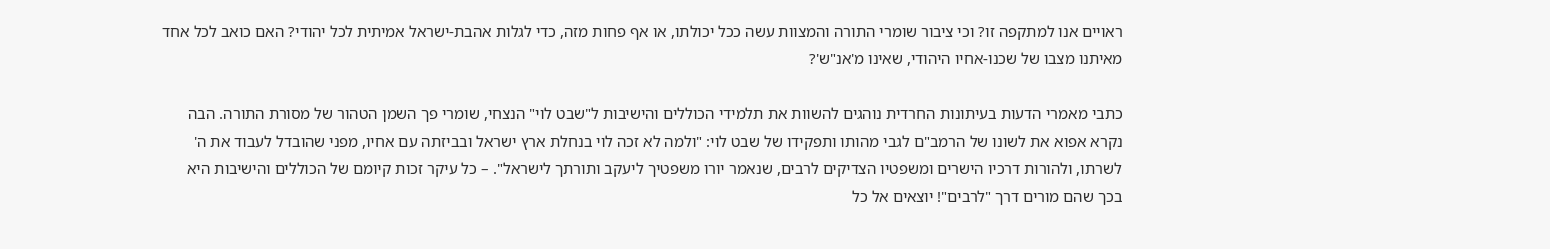ראויים אנו למתקפה זו? וכי ציבור שומרי התורה והמצוות עשה ככל יכולתו, או אף פחות מזה, כדי לגלות אהבת-ישראל אמיתית לכל יהודי? האם כואב לכל אחד מאיתנו מצבו של שכנו-אחיו היהודי, שאינו מ'אנ"ש'?

כתבי מאמרי הדעות בעיתונות החרדית נוהגים להשוות את תלמידי הכוללים והישיבות ל"שבט לוי" הנצחי, שומרי פך השמן הטהור של מסורת התורה. הבה נקרא אפוא את לשונו של הרמב"ם לגבי מהותו ותפקידו של שבט לוי: "ולמה לא זכה לוי בנחלת ארץ ישראל ובביזתה עם אחיו, מפני שהובדל לעבוד את ה' לשרתו, ולהורות דרכיו הישרים ומשפטיו הצדיקים לרבים, שנאמר יורו משפטיך ליעקב ותורתך לישראל". – כל עיקר זכות קיומם של הכוללים והישיבות היא בכך שהם מורים דרך "לרבים"! יוצאים אל כל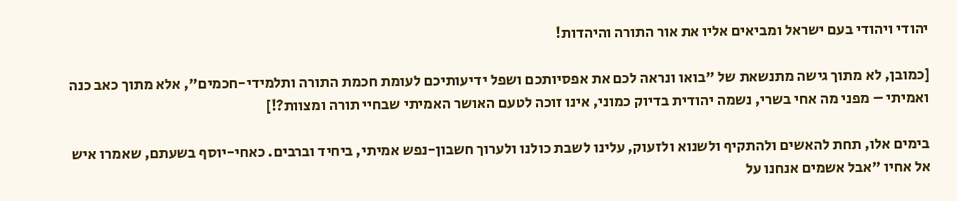יהודי ויהודי בעם ישראל ומביאים אליו את אור התורה והיהדות!

[כמובן, לא מתוך גישה מתנשאת של "בואו ונראה לכם את אפסיותכם ושפל ידיעותיכם לעומת חכמת התורה ותלמידי-חכמים", אלא מתוך כאב כנה ואמיתי – מפני מה אחי בשרי, נשמה יהודית בדיוק כמוני, אינו זוכה לטעם האושר האמיתי שבחיי תורה ומצוות?!]

בימים אלו, תחת להאשים ולהתקיף ולשנוא ולזעוק, עלינו לשבת כולנו ולערוך חשבון-נפש אמיתי, ביחיד וברבים. כאחי-יוסף בשעתם, שאמרו איש אל אחיו "אבל אשמים אנחנו על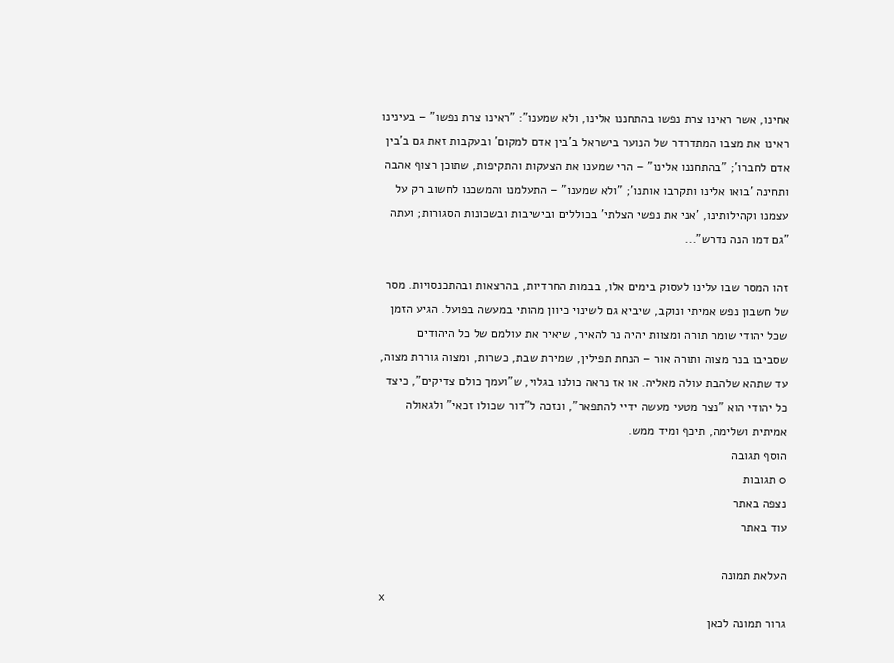אחינו, אשר ראינו צרת נפשו בהתחננו אלינו, ולא שמענו": "ראינו צרת נפשו" – בעינינו ראינו את מצבו המתדרדר של הנוער בישראל ב'בין אדם למקום' ובעקבות זאת גם ב'בין אדם לחברו'; "בהתחננו אלינו" – הרי שמענו את הצעקות והתקיפות, שתוכן רצוף אהבה ותחינה 'בואו אלינו ותקרבו אותנו'; "ולא שמענו" – התעלמנו והמשכנו לחשוב רק על עצמנו וקהילותינו, 'אני את נפשי הצלתי' בכוללים ובישיבות ובשכונות הסגורות; ועתה "גם דמו הנה נדרש"...

זהו המסר שבו עלינו לעסוק בימים אלו, בבמות החרדיות, בהרצאות ובהתכנסויות. מסר של חשבון נפש אמיתי ונוקב, שיביא גם לשינוי כיוון מהותי במעשה בפועל. הגיע הזמן שכל יהודי שומר תורה ומצוות יהיה נר להאיר, שיאיר את עולמם של כל היהודים שסביבו בנר מצוה ותורה אור – הנחת תפילין, שמירת שבת, כשרות, ומצוה גוררת מצוה, עד שתהא שלהבת עולה מאליה. או אז נראה כולנו בגלוי, ש"ועמך כולם צדיקים", כיצד כל יהודי הוא "נצר מטעי מעשה ידיי להתפאר", ונזכה ל"דור שכולו זכאי" ולגאולה אמיתית ושלימה, תיכף ומיד ממש.
הוסף תגובה
0 תגובות
נצפה באתר
עוד באתר

העלאת תמונה
x
גרור תמונה לכאן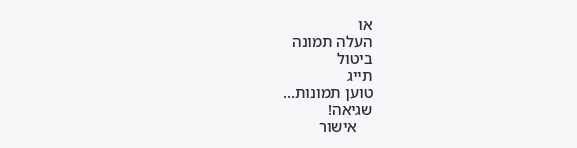או
העלה תמונה
ביטול
תייג
טוען תמונות...
שגיאה!
    אישור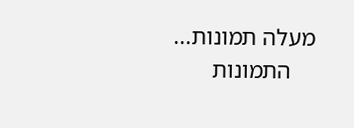מעלה תמונות...
    התמונות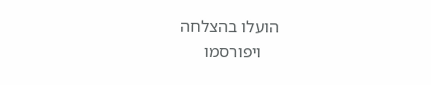הועלו בהצלחה
    ויפורסמו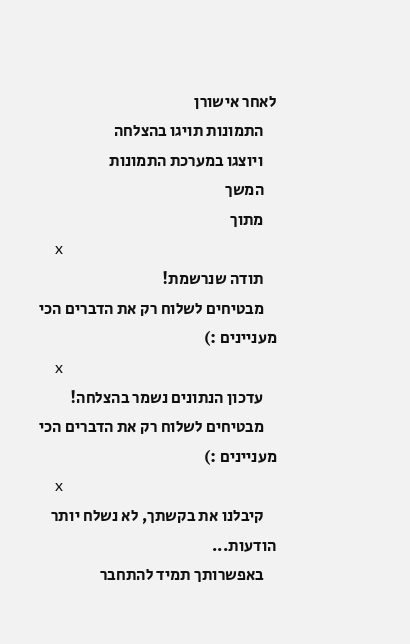לאחר אישורן
    התמונות תויגו בהצלחה
    ויוצגו במערכת התמונות
    המשך
    מתוך
    x
    תודה שנרשמת!
    מבטיחים לשלוח רק את הדברים הכי מעניינים :)
    x
    עדכון הנתונים נשמר בהצלחה!
    מבטיחים לשלוח רק את הדברים הכי מעניינים :)
    x
    קיבלנו את בקשתך, לא נשלח יותר הודעות...
    באפשרותך תמיד להתחבר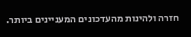חזרה ולהינות מהעדכונים המעניינים ביותר.